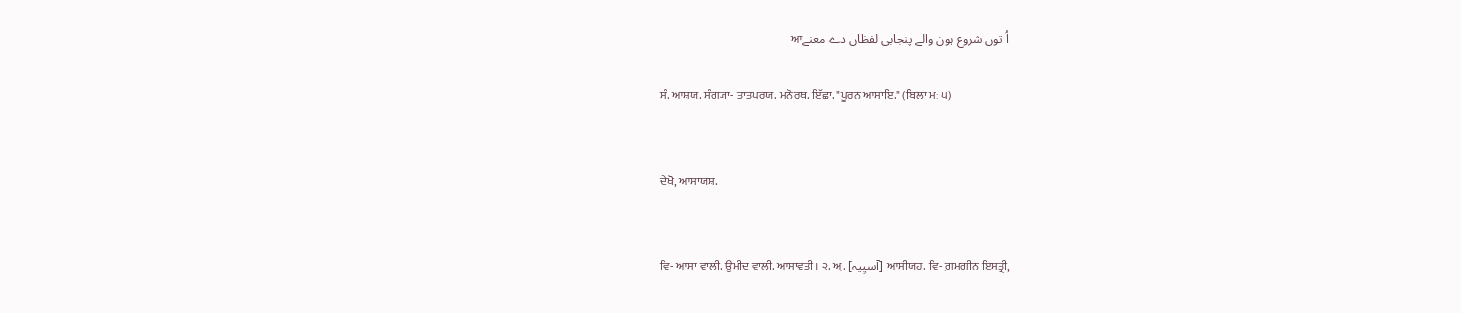اُ توں شروع ہون والے پنجابی لفظاں دے معنےਆ

ਸੰ. ਆਸ਼ਯ. ਸੰਗ੍ਯਾ- ਤਾਤਪਰਯ. ਮਨੋਰਥ. ਇੱਛਾ. "ਪੂਰਨ ਆਸਾਇ." (ਬਿਲਾ ਮਃ ੫)


ਦੇਖੋ, ਆਸਾਯਸ਼.


ਵਿ- ਆਸਾ ਵਾਲੀ. ਉਮੀਦ ਵਾਲੀ. ਆਸਾਵਤੀ। ੨. ਅ਼. [آسیِیہ] ਆਸੀਯਹ. ਵਿ- ਗ਼ਮਗੀਨ ਇਸਤ੍ਰੀ,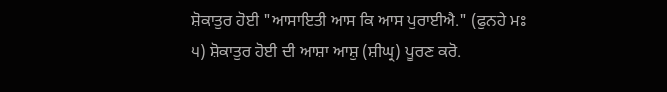ਸ਼ੋਕਾਤੁਰ ਹੋਈ "ਆਸਾਇਤੀ ਆਸ ਕਿ ਆਸ ਪੁਰਾਈਐ." (ਫੁਨਹੇ ਮਃ ੫) ਸ਼ੋਕਾਤੁਰ ਹੋਈ ਦੀ ਆਸ਼ਾ ਆਸ਼ੁ (ਸ਼ੀਘ੍ਰ) ਪੂਰਣ ਕਰੋ.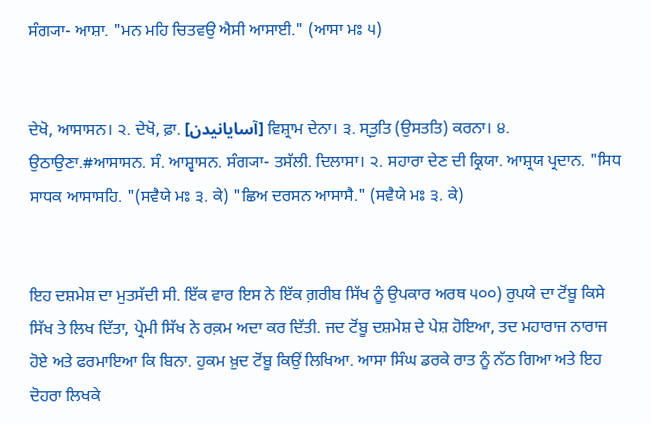ਸੰਗ੍ਯਾ- ਆਸ਼ਾ. "ਮਨ ਮਹਿ ਚਿਤਵਉ ਐਸੀ ਆਸਾਈ." (ਆਸਾ ਮਃ ੫)


ਦੇਖੋ, ਆਸਾਸਨ। ੨. ਦੇਖੋ, ਫ਼ਾ. [آسایانیدن] ਵਿਸ਼੍ਰਾਮ ਦੇਨਾ। ੩. ਸ੍‍ਤੁਤਿ (ਉਸਤਤਿ) ਕਰਨਾ। ੪. ਉਠਾਉਣਾ.#ਆਸਾਸਨ. ਸੰ. ਆਸ਼੍ਵਾਸਨ. ਸੰਗ੍ਯਾ- ਤਸੱਲੀ. ਦਿਲਾਸਾ। ੨. ਸਹਾਰਾ ਦੇਣ ਦੀ ਕ੍ਰਿਯਾ. ਆਸ਼੍ਰਯ ਪ੍ਰਦਾਨ. "ਸਿਧ ਸਾਧਕ ਆਸਾਸਹਿ. "(ਸਵੈਯੇ ਮਃ ੩. ਕੇ) "ਛਿਅ ਦਰਸਨ ਆਸਾਸੈ." (ਸਵੈਯੇ ਮਃ ੩. ਕੇ)


ਇਹ ਦਸ਼ਮੇਸ਼ ਦਾ ਮੁਤਸੱਦੀ ਸੀ. ਇੱਕ ਵਾਰ ਇਸ ਨੇ ਇੱਕ ਗ਼ਰੀਬ ਸਿੱਖ ਨੂੰ ਉਪਕਾਰ ਅਰਥ ੫੦੦) ਰੁਪਯੇ ਦਾ ਟੋਂਬੂ ਕਿਸੇ ਸਿੱਖ ਤੇ ਲਿਖ ਦਿੱਤਾ, ਪ੍ਰੇਮੀ ਸਿੱਖ ਨੇ ਰਕ਼ਮ ਅਦਾ ਕਰ ਦਿੱਤੀ. ਜਦ ਟੋਂਬੂ ਦਸ਼ਮੇਸ਼ ਦੇ ਪੇਸ਼ ਹੋਇਆ, ਤਦ ਮਹਾਰਾਜ ਨਾਰਾਜ ਹੋਏ ਅਤੇ ਫਰਮਾਇਆ ਕਿ ਬਿਨਾ. ਹੁਕਮ ਖ਼ੁਦ ਟੋਂਬੂ ਕਿਉਂ ਲਿਖਿਆ. ਆਸਾ ਸਿੰਘ ਡਰਕੇ ਰਾਤ ਨੂੰ ਨੱਠ ਗਿਆ ਅਤੇ ਇਹ ਦੋਹਰਾ ਲਿਖਕੇ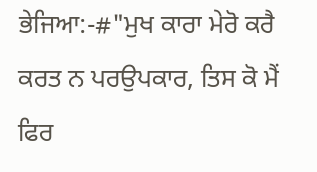ਭੇਜਿਆ:-#"ਮੁਖ ਕਾਰਾ ਮੇਰੋ ਕਰੈ ਕਰਤ ਨ ਪਰਉਪਕਾਰ, ਤਿਸ ਕੋ ਮੈਂ ਫਿਰ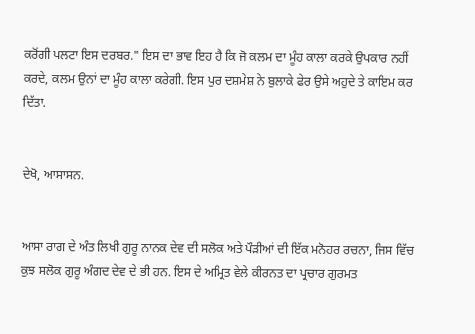ਕਰੋਂਗੀ ਪਲਟਾ ਇਸ ਦਰਬਰ." ਇਸ ਦਾ ਭਾਵ ਇਹ ਹੈ ਕਿ ਜੋ ਕਲਮ ਦਾ ਮੂੰਹ ਕਾਲਾ ਕਰਕੇ ਉਪਕਾਰ ਨਹੀਂ ਕਰਦੇ, ਕਲਮ ਉਨਾਂ ਦਾ ਮੂੰਹ ਕਾਲਾ ਕਰੇਗੀ. ਇਸ ਪੁਰ ਦਸ਼ਮੇਸ਼ ਨੇ ਬੁਲਾਕੇ ਫੇਰ ਉਸੇ ਅਹੁਦੇ ਤੇ ਕਾਇਮ ਕਰ ਦਿੱਤਾ.


ਦੇਖੋ, ਆਸਾਸਨ.


ਆਸਾ ਰਾਗ ਦੇ ਅੰਤ ਲਿਖੀ ਗੁਰੂ ਨਾਨਕ ਦੇਵ ਦੀ ਸਲੋਕ ਅਤੇ ਪੌੜੀਆਂ ਦੀ ਇੱਕ ਮਨੋਹਰ ਰਚਨਾ, ਜਿਸ ਵਿੱਚ ਕੁਝ ਸਲੋਕ ਗੁਰੂ ਅੰਗਦ ਦੇਵ ਦੇ ਭੀ ਹਨ. ਇਸ ਦੇ ਅਮ੍ਰਿਤ ਵੇਲੇ ਕੀਰਨਤ ਦਾ ਪ੍ਰਚਾਰ ਗੁਰਮਤ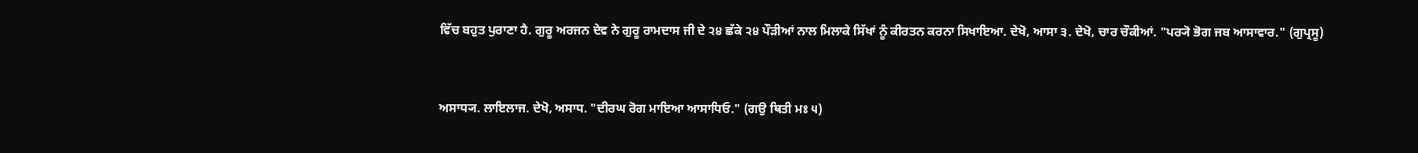ਵਿੱਚ ਬਹੁਤ ਪੁਰਾਣਾ ਹੈ. ਗੁਰੂ ਅਰਜਨ ਦੇਵ ਨੇ ਗੁਰੂ ਰਾਮਦਾਸ ਜੀ ਦੇ ੨੪ ਛੱਕੇ ੨੪ ਪੌੜੀਆਂ ਨਾਲ ਮਿਲਾਕੇ ਸਿੱਖਾਂ ਨੂੰ ਕੀਰਤਨ ਕਰਨਾ ਸਿਖਾਇਆ. ਦੇਖੋ, ਆਸਾ ੩. ਦੇਖੋ, ਚਾਰ ਚੌਕੀਆਂ. "ਪਰ੍ਯੋ ਭੋਗ ਜਬ ਆਸਾਵਾਰ." (ਗੁਪ੍ਰਸੂ)


ਅਸਾਧ੍ਯ. ਲਾਇਲਾਜ. ਦੇਖੋ, ਅਸਾਧ. "ਦੀਰਘ ਰੋਗ ਮਾਇਆ ਆਸਾਧਿਓ." (ਗਉ ਥਿਤੀ ਮਃ ੫)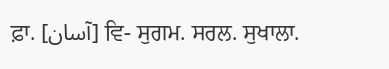ਫ਼ਾ. [آسان] ਵਿ- ਸੁਗਮ. ਸਰਲ. ਸੁਖਾਲਾ.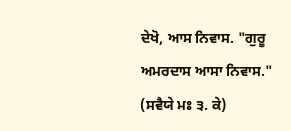ਦੇਖੋ, ਆਸ ਨਿਵਾਸ. "ਗੁਰੂ ਅਮਰਦਾਸ ਆਸਾ ਨਿਵਾਸ." (ਸਵੈਯੇ ਮਃ ੩. ਕੇ)